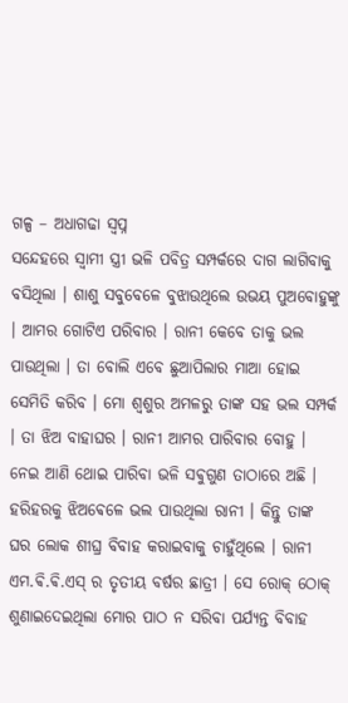ଗଳ୍ପ – ଅଧାଗଢା ସ୍ବପ୍ନ
ସନ୍ଦେହରେ ସ୍ବାମୀ ସ୍ତ୍ରୀ ଭଳି ପବିତ୍ର ସମ୍ପର୍କରେ ଦାଗ ଲାଗିବାକୁ ବସିଥିଲା । ଶାଶୁ ସବୁବେଳେ ବୁଝାଉଥିଲେ ଉଭୟ ପୁଅବୋହୁଙ୍କୁ । ଆମର ଗୋଟିଏ ପରିବାର । ରାନୀ କେବେ ତାକୁ ଭଲ ପାଉଥିଲା । ତା ବୋଲି ଏବେ ଛୁଆପିଲାର ମାଆ ହୋଇ ସେମିତି କରିବ । ମୋ ଶ୍ବଶୁର ଅମଳରୁ ତାଙ୍କ ସହ ଭଲ ସମ୍ପର୍କ । ତା ଝିଅ ବାହାଘର । ରାନୀ ଆମର ପାରିବାର ବୋହୁ । ନେଇ ଆଣି ଥୋଇ ପାରିବା ଭଳି ସଵୁଗୁଣ ତାଠାରେ ଅଛି ।
ହରିହରକୁ ଝିଅଵେଳେ ଭଲ ପାଉଥିଲା ରାନୀ । କିନ୍ତୁ ତାଙ୍କ ଘର ଲୋକ ଶୀଘ୍ର ବିବାହ କରାଇବାକୁ ଚାହୁଁଥିଲେ । ରାନୀ ଏମ.ଵି.ଵି.ଏସ୍ ର ତୃତୀୟ ବର୍ଷର ଛାତ୍ରୀ । ସେ ରୋକ୍ ଠୋକ୍ ଶୁଣାଇଦେଇଥିଲା ମୋର ପାଠ ନ ସରିବା ପର୍ଯ୍ୟନ୍ତ ବିବାହ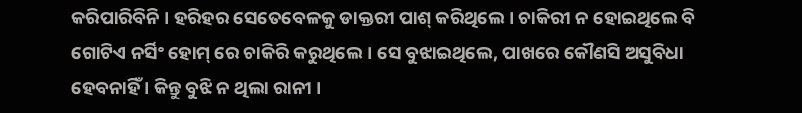କରିପାରିବିନି । ହରିହର ସେତେବେଳକୁ ଡାକ୍ତରୀ ପାଶ୍ କରିଥିଲେ । ଚାକିରୀ ନ ହୋଇଥିଲେ ବି ଗୋଟିଏ ନର୍ସିଂ ହୋମ୍ ରେ ଚାକିରି କରୁଥିଲେ । ସେ ବୁଝାଇଥିଲେ, ପାଖରେ କୌଣସି ଅସୁବିଧା ହେବନାହିଁ । କିନ୍ତୁ ବୁଝି ନ ଥିଲା ରାନୀ ।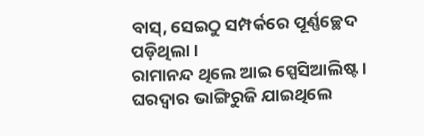ବାସ୍, ସେଇଠୁ ସମ୍ପର୍କରେ ପୂର୍ଣ୍ଣଚ୍ଛେଦ ପଡ଼ିଥିଲା ।
ରାମାନନ୍ଦ ଥିଲେ ଆଇ ସ୍ପେସିଆଲିଷ୍ଟ । ଘରଦ୍ୱାର ଭାଙ୍ଗିରୁଜି ଯାଇଥିଲେ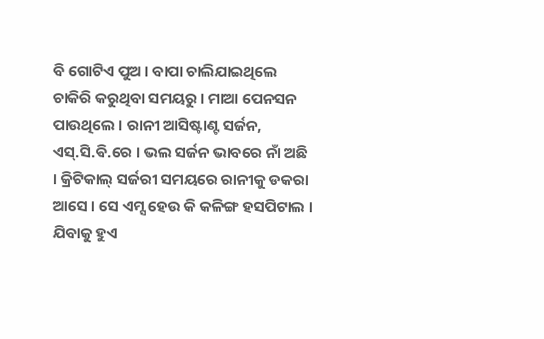ବି ଗୋଟିଏ ପୁଅ । ବାପା ଚାଲିଯାଇଥିଲେ ଚାକିରି କରୁଥିବା ସମୟରୁ । ମାଆ ପେନସନ ପାଉଥିଲେ । ରାନୀ ଆସିଷ୍ଟାଣ୍ଟ ସର୍ଜନ, ଏସ୍.ସି.ଵି.ରେ । ଭଲ ସର୍ଜନ ଭାବରେ ନାଁ ଅଛି । କ୍ରିଟିକାଲ୍ ସର୍ଜରୀ ସମୟରେ ରାନୀକୁ ଡକରା ଆସେ । ସେ ଏମ୍ସ ହେଉ କି କଳିଙ୍ଗ ହସପିଟାଲ । ଯିବାକୁ ହୁଏ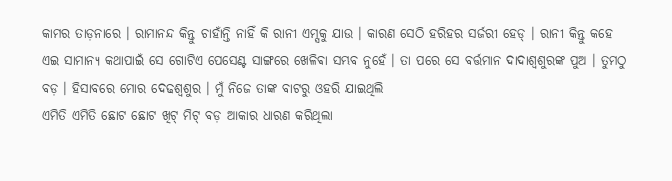କାମର ତାଡ଼ନାରେ । ରାମାନନ୍ଦ କିନ୍ତୁ ଚାହାଁନ୍ତି ନାହିଁ କି ରାନୀ ଏମ୍ସକୁ ଯାଉ । କାରଣ ସେଠି ହରିହର ସର୍ଜରୀ ହେଡ୍ । ରାନୀ କିନ୍ତୁ କହେ ଏଇ ସାମାନ୍ୟ କଥାପାଇଁ ସେ ଗୋଟିଏ ପେସେଣ୍ଟ ସାଙ୍ଗରେ ଖେଳିଵା ସମ୍ଭବ ନୁହେଁ । ତା ପରେ ସେ ବର୍ତ୍ତମାନ ଦାଦାଶ୍ବଶୁରଙ୍କ ପୁଅ । ତୁମଠୁ ବଡ଼ । ହିସାବରେ ମୋର ଦେଢଶ୍ବଶୁର । ମୁଁ ନିଜେ ତାଙ୍କ ବାଟରୁ ଓହରି ଯାଇଥିଲି
ଏମିତି ଏମିତି ଛୋଟ ଛୋଟ ଖିଟ୍ ମିଟ୍ ବଡ଼ ଆକାର ଧାରଣ କରିଥିଲା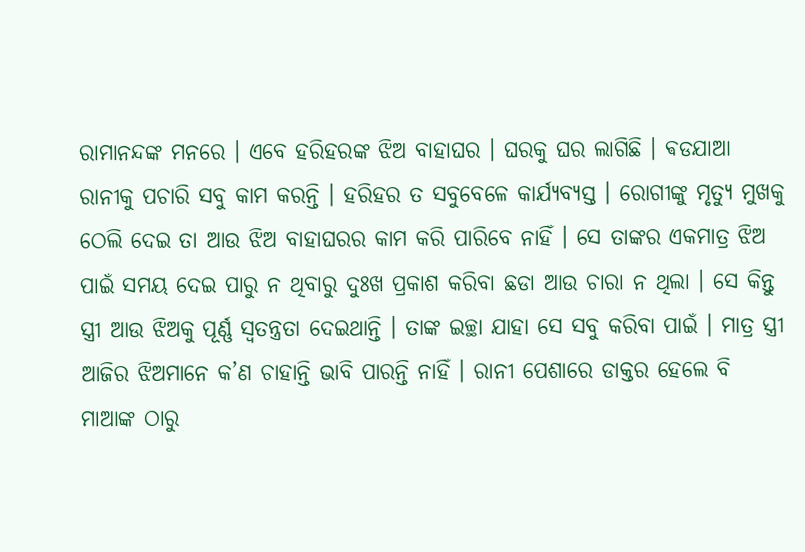ରାମାନନ୍ଦଙ୍କ ମନରେ । ଏବେ ହରିହରଙ୍କ ଝିଅ ବାହାଘର । ଘରକୁ ଘର ଲାଗିଛି । ଵଡଯାଆ ରାନୀକୁ ପଚାରି ସବୁ କାମ କରନ୍ତି । ହରିହର ତ ସବୁବେଳେ କାର୍ଯ୍ୟବ୍ୟସ୍ତ । ରୋଗୀଙ୍କୁ ମୃତ୍ୟୁ ମୁଖକୁ ଠେଲି ଦେଇ ତା ଆଉ ଝିଅ ବାହାଘରର କାମ କରି ପାରିବେ ନାହିଁ । ସେ ତାଙ୍କର ଏକମାତ୍ର ଝିଅ ପାଇଁ ସମୟ ଦେଇ ପାରୁ ନ ଥିବାରୁ ଦୁଃଖ ପ୍ରକାଶ କରିବା ଛଡା ଆଉ ଚାରା ନ ଥିଲା । ସେ କିନ୍ତୁ ସ୍ତ୍ରୀ ଆଉ ଝିଅକୁ ପୂର୍ଣ୍ଣ ସ୍ୱତନ୍ତ୍ରତା ଦେଇଥାନ୍ତି । ତାଙ୍କ ଇଚ୍ଛା ଯାହା ସେ ସବୁ କରିବା ପାଇଁ । ମାତ୍ର ସ୍ତ୍ରୀ ଆଜିର ଝିଅମାନେ କ’ଣ ଚାହାନ୍ତି ଭାବି ପାରନ୍ତି ନାହିଁ । ରାନୀ ପେଶାରେ ଡାକ୍ତର ହେଲେ ବି ମାଆଙ୍କ ଠାରୁ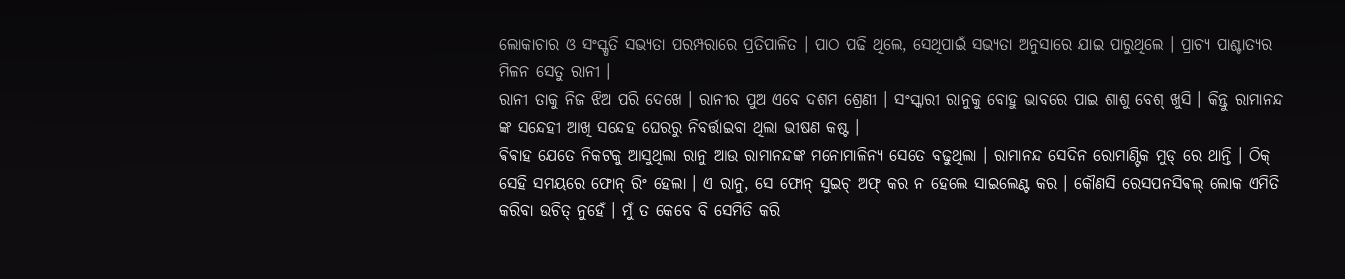ଲୋକାଚାର ଓ ସଂସ୍କୃତି ସଭ୍ୟତା ପରମ୍ପରାରେ ପ୍ରତିପାଳିତ । ପାଠ ପଢି ଥିଲେ, ସେଥିପାଇଁ ସଭ୍ୟତା ଅନୁସାରେ ଯାଇ ପାରୁଥିଲେ । ପ୍ରାଚ୍ୟ ପାଶ୍ଚାତ୍ୟର ମିଳନ ସେତୁ ରାନୀ ।
ରାନୀ ତାକୁ ନିଜ ଝିଅ ପରି ଦେଖେ । ରାନୀର ପୁଅ ଏବେ ଦଶମ ଶ୍ରେଣୀ । ସଂସ୍କାରୀ ରାନୁକୁ ବୋହୁ ଭାବରେ ପାଇ ଶାଶୁ ବେଶ୍ ଖୁସି । କିନ୍ତୁ ରାମାନନ୍ଦ ଙ୍କ ସନ୍ଦେହୀ ଆଖି ସନ୍ଦେହ ଘେରରୁ ନିବର୍ତ୍ତାଇବା ଥିଲା ଭୀଷଣ କଷ୍ଟ ।
ଵିଵାହ ଯେତେ ନିକଟକୁ ଆସୁଥିଲା ରାନୁ ଆଉ ରାମାନନ୍ଦଙ୍କ ମନୋମାଳିନ୍ୟ ସେତେ ବଢୁଥିଲା । ରାମାନନ୍ଦ ସେଦିନ ରୋମାଣ୍ଟିକ ମୁଡ୍ ରେ ଥାନ୍ତି । ଠିକ୍ ସେହି ସମୟରେ ଫୋନ୍ ରିଂ ହେଲା । ଏ ରାନୁ, ସେ ଫୋନ୍ ସୁଇଚ୍ ଅଫ୍ କର ନ ହେଲେ ସାଇଲେଣ୍ଟ କର । କୌଣସି ରେସପନସିଵଲ୍ ଲୋକ ଏମିତି କରିବା ଉଚିତ୍ ନୁହେଁ । ମୁଁ ତ କେବେ ବି ସେମିତି କରି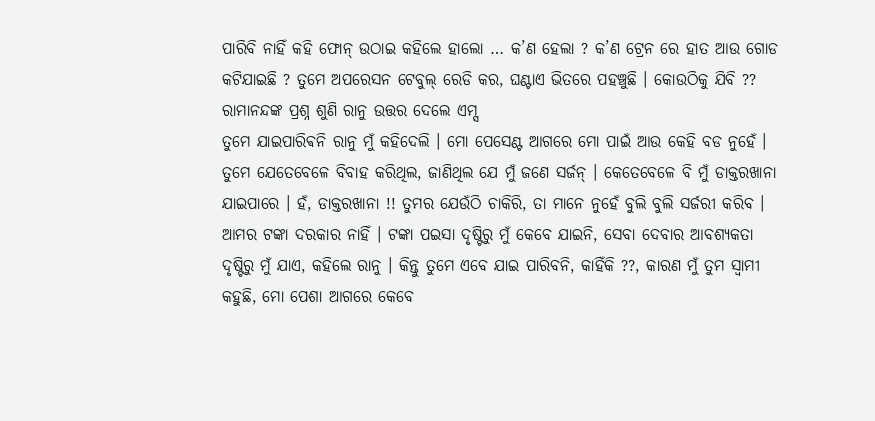ପାରିବି ନାହିଁ କହି ଫୋନ୍ ଉଠାଇ କହିଲେ ହାଲୋ … କ’ଣ ହେଲା ? କ’ଣ ଟ୍ରେନ ରେ ହାତ ଆଉ ଗୋଡ କଟିଯାଇଛି ? ତୁମେ ଅପରେସନ ଟେବୁଲ୍ ରେଡି କର, ଘଣ୍ଟାଏ ଭିତରେ ପହଞ୍ଚୁଛି । କୋଉଠିକୁ ଯିବି ?? ରାମାନନ୍ଦଙ୍କ ପ୍ରଶ୍ନ ଶୁଣି ରାନୁ ଉତ୍ତର ଦେଲେ ଏମ୍ସ
ତୁମେ ଯାଇପାରିଵନି ରାନୁ ମୁଁ କହିଦେଲି । ମୋ ପେସେଣ୍ଟ ଆଗରେ ମୋ ପାଇଁ ଆଉ କେହି ବଡ ନୁହେଁ । ତୁମେ ଯେତେବେଳେ ବିବାହ କରିଥିଲ, ଜାଣିଥିଲ ଯେ ମୁଁ ଜଣେ ସର୍ଜନ୍ । କେତେବେଳେ ବି ମୁଁ ଡାକ୍ତରଖାନା ଯାଇପାରେ । ହଁ, ଡାକ୍ତରଖାନା !! ତୁମର ଯେଉଁଠି ଚାକିରି, ତା ମାନେ ନୁହେଁ ବୁଲି ବୁଲି ସର୍ଜରୀ କରିବ । ଆମର ଟଙ୍କା ଦରକାର ନାହିଁ । ଟଙ୍କା ପଇସା ଦୃଷ୍ଟିରୁ ମୁଁ କେବେ ଯାଇନି, ସେବା ଦେବାର ଆବଶ୍ୟକତା ଦୃଷ୍ଟିରୁ ମୁଁ ଯାଏ, କହିଲେ ରାନୁ । କିନ୍ତୁ ତୁମେ ଏବେ ଯାଇ ପାରିବନି, କାହିଁକି ??, କାରଣ ମୁଁ ତୁମ ସ୍ବାମୀ କହୁଛି, ମୋ ପେଶା ଆଗରେ କେବେ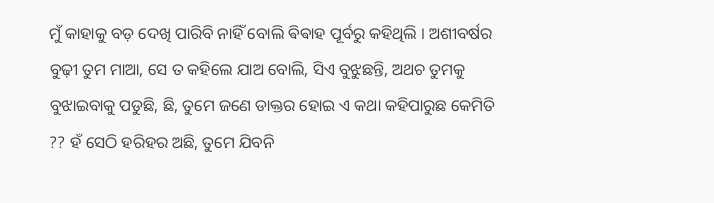ମୁଁ କାହାକୁ ବଡ଼ ଦେଖି ପାରିବି ନାହିଁ ବୋଲି ଵିଵାହ ପୂର୍ବରୁ କହିଥିଲି । ଅଶୀବର୍ଷର ବୁଢ଼ୀ ତୁମ ମାଆ, ସେ ତ କହିଲେ ଯାଅ ବୋଲି, ସିଏ ବୁଝୁଛନ୍ତି, ଅଥଚ ତୁମକୁ ବୁଝାଇବାକୁ ପଡୁଛି, ଛି, ତୁମେ ଜଣେ ଡାକ୍ତର ହୋଇ ଏ କଥା କହିପାରୁଛ କେମିତି ?? ହଁ ସେଠି ହରିହର ଅଛି, ତୁମେ ଯିବନି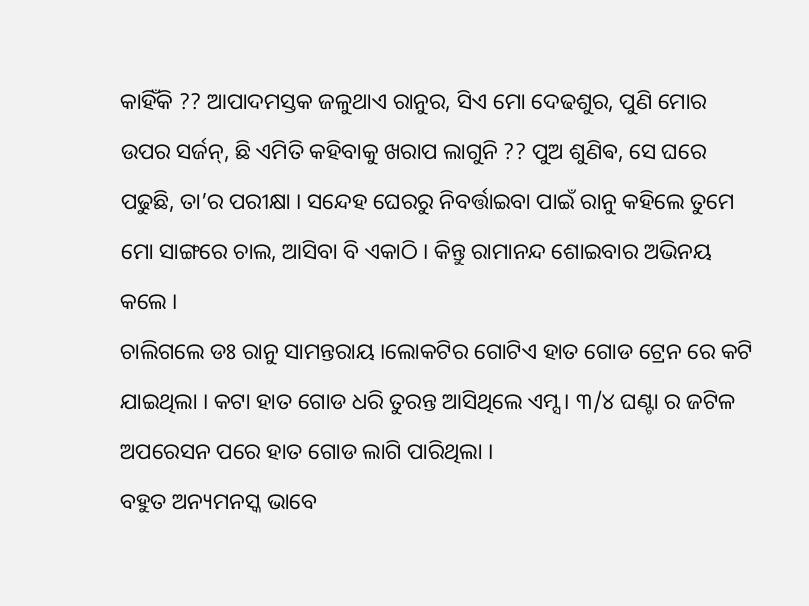କାହିଁକି ?? ଆପାଦମସ୍ତକ ଜଳୁଥାଏ ରାନୁର, ସିଏ ମୋ ଦେଢଶୁର, ପୁଣି ମୋର ଉପର ସର୍ଜନ୍, ଛି ଏମିତି କହିବାକୁ ଖରାପ ଲାଗୁନି ?? ପୁଅ ଶୁଣିଵ, ସେ ଘରେ ପଢୁଛି, ତା’ର ପରୀକ୍ଷା । ସନ୍ଦେହ ଘେରରୁ ନିବର୍ତ୍ତାଇବା ପାଇଁ ରାନୁ କହିଲେ ତୁମେ ମୋ ସାଙ୍ଗରେ ଚାଲ, ଆସିବା ବି ଏକାଠି । କିନ୍ତୁ ରାମାନନ୍ଦ ଶୋଇବାର ଅଭିନୟ କଲେ ।
ଚାଲିଗଲେ ଡଃ ରାନୁ ସାମନ୍ତରାୟ ।ଲୋକଟିର ଗୋଟିଏ ହାତ ଗୋଡ ଟ୍ରେନ ରେ କଟି ଯାଇଥିଲା । କଟା ହାତ ଗୋଡ ଧରି ତୁରନ୍ତ ଆସିଥିଲେ ଏମ୍ସ । ୩/୪ ଘଣ୍ଟା ର ଜଟିଳ ଅପରେସନ ପରେ ହାତ ଗୋଡ ଲାଗି ପାରିଥିଲା ।
ବହୁତ ଅନ୍ୟମନସ୍କ ଭାବେ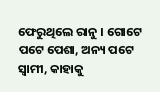ଫେରୁଥିଲେ ରାନୁ । ଗୋଟେ ପଟେ ପେଶା, ଅନ୍ୟ ପଟେ ସ୍ଵାମୀ, କାହାକୁ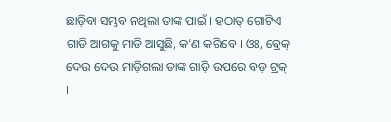ଛାଡ଼ିବା ସମ୍ଭବ ନଥିଲା ତାଙ୍କ ପାଇଁ । ହଠାତ୍ ଗୋଟିଏ ଗାଡି ଆଗକୁ ମାଡି ଆସୁଛି, କ’ଣ କରିବେ । ଓଃ, ଵ୍ରେକ୍ ଦେଉ ଦେଉ ମାଡ଼ିଗଲା ତାଙ୍କ ଗାଡ଼ି ଉପରେ ବଡ଼ ଟ୍ରକ୍ ।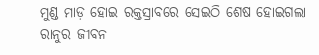ମୁଣ୍ଡ ମାଡ଼ ହୋଇ ରକ୍ତସ୍ରାବରେ ସେଇଠି ଶେଷ ହୋଇଗଲା ରାନୁର ଜୀବନ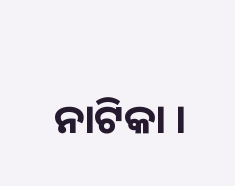ନାଟିକା ।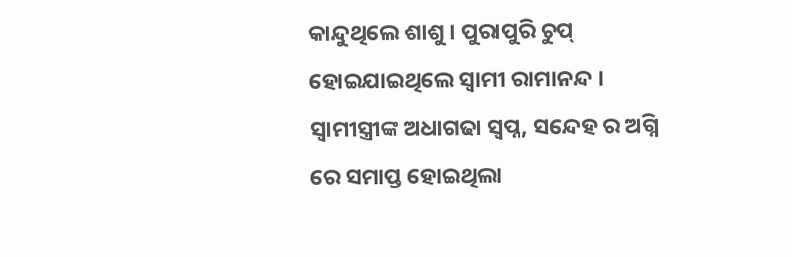କାନ୍ଦୁଥିଲେ ଶାଶୁ । ପୁରାପୁରି ଚୁପ୍ ହୋଇଯାଇଥିଲେ ସ୍ବାମୀ ରାମାନନ୍ଦ । ସ୍ବାମୀସ୍ତ୍ରୀଙ୍କ ଅଧାଗଢା ସ୍ବପ୍ନ, ସନ୍ଦେହ ର ଅଗ୍ନି ରେ ସମାପ୍ତ ହୋଇଥିଲା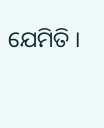ଯେମିତି ।